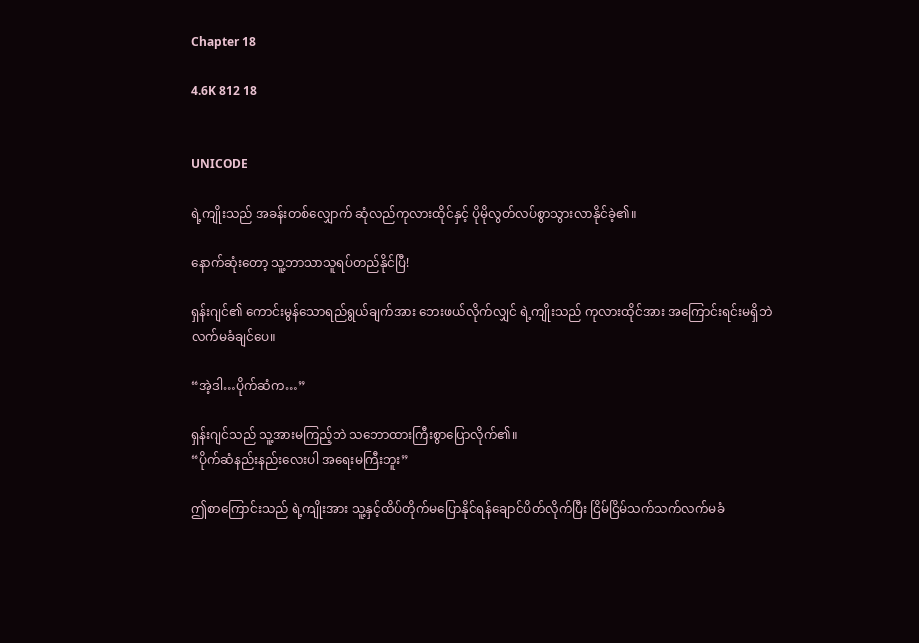Chapter 18

4.6K 812 18


UNICODE

ရဲ့ကျိုးသည် အခန်းတစ်လျှောက် ဆုံလည်ကုလားထိုင်နှင့် ပိုမိုလွတ်လပ်စွာသွားလာနိုင်ခဲ့၏။

နောက်ဆုံးတော့ သူ့ဘာသာသူရပ်တည်နိုင်ပြီ!

ရှန်းဂျင်၏ ကောင်းမွန်သောရည်ရွယ်ချက်အား ဘေးဖယ်လိုက်လျှင် ရဲ့ကျိုးသည် ကုလားထိုင်အား အကြောင်းရင်းမရှိဘဲ လက်မခံချင်ပေ။

“အဲ့ဒါ…ပိုက်ဆံက…”

ရှန်းဂျင်သည် သူ့အားမကြည့်ဘဲ သဘောထားကြီးစွာပြောလိုက်၏။
“ပိုက်ဆံနည်းနည်းလေးပါ အရေးမကြီးဘူး”

ဤစာကြောင်းသည် ရဲ့ကျိုးအား သူ့နှင့်ထိပ်တိုက်မပြောနိုင်ရန်ချောင်ပိတ်လိုက်ပြီး ငြိမ်ငြိမ်သက်သက်လက်မခံ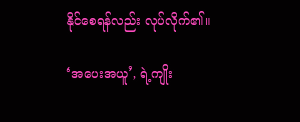နိုင်စေရန်လည်း လုပ်လိုက်၏။

‘အပေးအယူ’, ရဲ့ကျိုး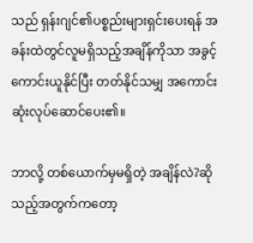သည် ရှန်းဂျင်၏ပစ္စည်းများရှင်းပေးရန် အခန်းထဲတွင်လူမရှိသည့်အချိန်ကိုသာ အခွင့်ကောင်းယူနိုင်ပြီး တတ်နိုင်သမျှ အကောင်းဆုံးလုပ်ဆောင်ပေး၏။

ဘာလို့ တစ်ယောက်မှမရှိတဲ့ အချိန်လဲ?ဆိုသည့်အတွက်ကတော့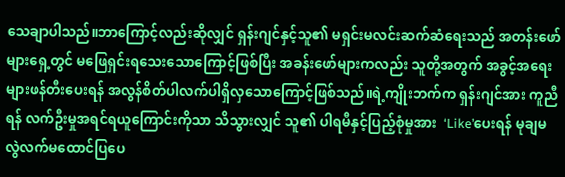သေချာပါသည်။ဘာကြောင့်လည်းဆိုလျှင် ရှန်းဂျင်နှင့်သူ၏ မရှင်းမလင်းဆက်ဆံရေးသည် အတန်းဖော်များရှေ့တွင် မဖြေရှင်းရသေးသောကြောင့်ဖြစ်ပြီး အခန်းဖော်များကလည်း သူတို့အတွက် အခွင့်အရေးများဖန်တီးပေးရန် အလွန်စိတ်ပါလက်ပါရှိလှသောကြောင့်ဖြစ်သည်။ရဲ့ကျိုးဘက်က ရှန်းဂျင်အား ကူညီရန် လက်ဦးမှုအရင်ရယူကြောင်းကိုသာ သိသွားလျှင် သူ၏ ပါရမီနှင့်ပြည့်စုံမှုအား  ‘Like’ပေးရန် မုချမလွဲလက်မထောင်ပြပေ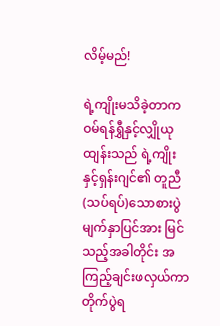လိမ့်မည်!

ရဲ့ကျိုးမသိခဲ့တာက ဝမ်ရန်ရွှီနှင့်လျှိုယုထျန်းသည် ရဲ့ကျိုးနှင့်ရှန်းဂျင်၏ တူညီ(သပ်ရပ်)သောစားပွဲမျက်နှာပြင်အား မြင်သည့်အခါတိုင်း အကြည့်ချင်းဖလှယ်ကာ တိုက်ပွဲရ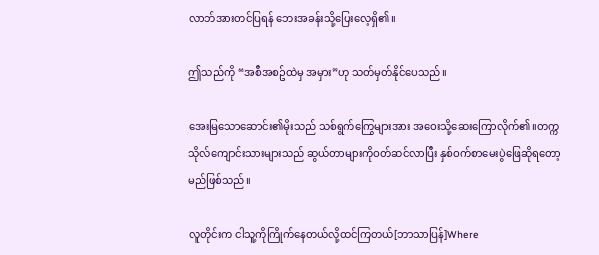လာဘ်အားတင်ပြရန် ဘေးအခန်းသို့ပြေးလေ့ရှိ၏။

ဤသည်ကို “အစီအစဥ်ထဲမှ အမှား”ဟု သတ်မှတ်နိုင်ပေသည်။

အေးမြသောဆောင်း၏မိုးသည် သစ်ရွက်ကြွေများအား အဝေးသို့ဆေးကြောလိုက်၏။တက္ကသိုလ်ကျောင်းသားများသည် ဆွယ်တာများကိုဝတ်ဆင်လာပြီး နှစ်ဝက်စာမေးပွဲဖြေဆိုရတော့မည်ဖြစ်သည်။

လူတိုင်းက ငါသူ့ကိုကြိုက်နေတယ်လို့ထင်ကြတယ်[ဘာသာပြန်]Where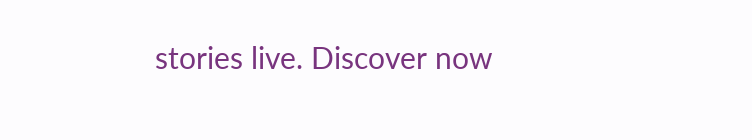stories live. Discover now